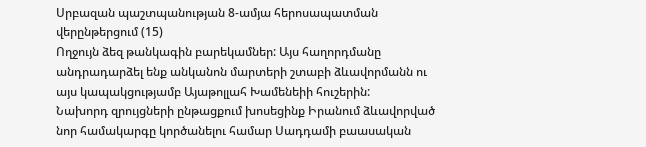Սրբազան պաշտպանության 8-ամյա հերոսապատման վերընթերցում (15)
Ողջույն ձեզ թանկագին բարեկամներ: Այս հաղորդմանը անդրադարձել ենք անկանոն մարտերի շտաբի ձևավորմանն ու այս կապակցությամբ Այաթոլլահ Խամենեիի հուշերին:
Նախորդ զրույցների ընթացքում խոսեցինք Իրանում ձևավորված նոր համակարգը կործանելու համար Սադդամի բաասական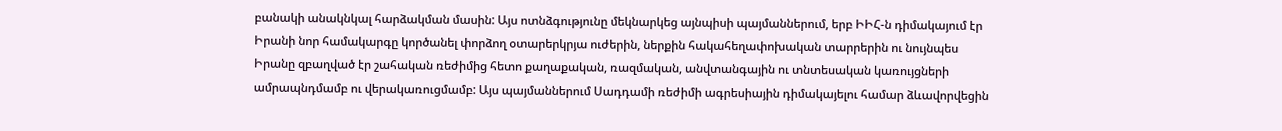բանակի անակնկալ հարձակման մասին: Այս ոտնձգությունը մեկնարկեց այնպիսի պայմաններում, երբ ԻԻՀ-ն դիմակայում էր Իրանի նոր համակարգը կործանել փորձող օտարերկրյա ուժերին, ներքին հակահեղափոխական տարրերին ու նույնպես Իրանը զբաղված էր շահական ռեժիմից հետո քաղաքական, ռազմական, անվտանգային ու տնտեսական կառույցների ամրապնդմամբ ու վերակառուցմամբ: Այս պայմաններում Սադդամի ռեժիմի ագրեսիային դիմակայելու համար ձևավորվեցին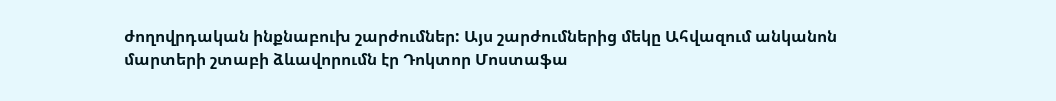ժողովրդական ինքնաբուխ շարժումներ: Այս շարժումներից մեկը Ահվազում անկանոն մարտերի շտաբի ձևավորումն էր Դոկտոր Մոստաֆա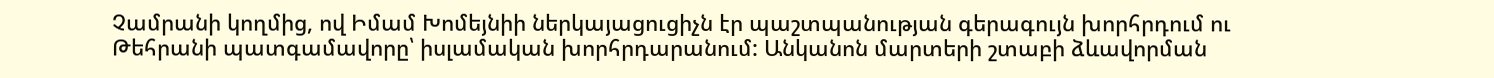Չամրանի կողմից, ով Իմամ Խոմեյնիի ներկայացուցիչն էր պաշտպանության գերագույն խորհրդում ու Թեհրանի պատգամավորը՝ իսլամական խորհրդարանում: Անկանոն մարտերի շտաբի ձևավորման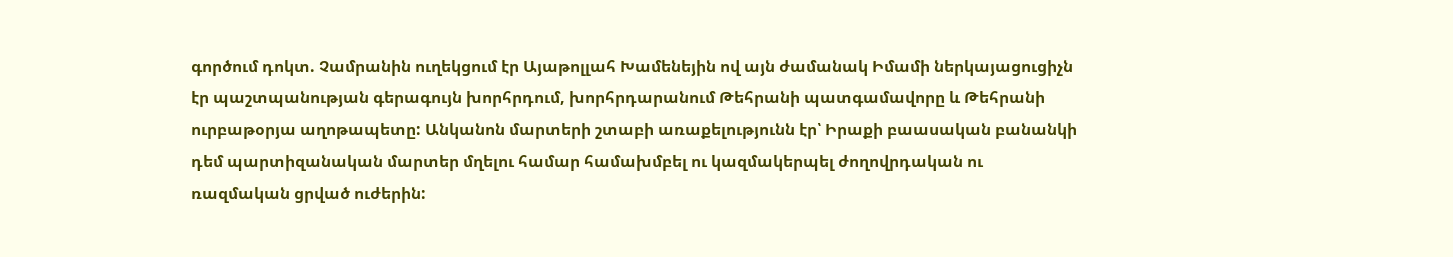գործում դոկտ. Չամրանին ուղեկցում էր Այաթոլլահ Խամենեյին ով այն ժամանակ Իմամի ներկայացուցիչն էր պաշտպանության գերագույն խորհրդում, խորհրդարանում Թեհրանի պատգամավորը և Թեհրանի ուրբաթօրյա աղոթապետը: Անկանոն մարտերի շտաբի առաքելությունն էր՝ Իրաքի բաասական բանանկի դեմ պարտիզանական մարտեր մղելու համար համախմբել ու կազմակերպել ժողովրդական ու ռազմական ցրված ուժերին: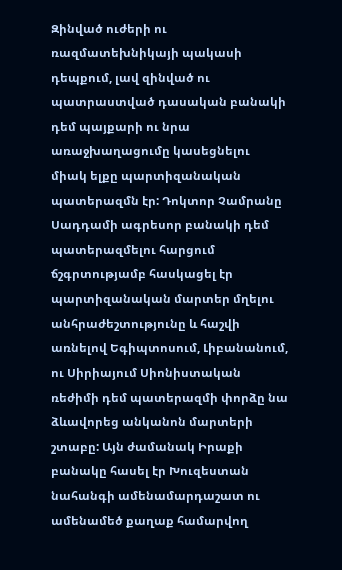Զինված ուժերի ու ռազմատեխնիկայի պակասի դեպքում, լավ զինված ու պատրաստված դասական բանակի դեմ պայքարի ու նրա առաջխաղացումը կասեցնելու միակ ելքը պարտիզանական պատերազմն էր: Դոկտոր Չամրանը Սադդամի ագրեսոր բանակի դեմ պատերազմելու հարցում ճշգրտությամբ հասկացել էր պարտիզանական մարտեր մղելու անհրաժեշտությունը և հաշվի առնելով Եգիպտոսում, Լիբանանում, ու Սիրիայում Սիոնիստական ռեժիմի դեմ պատերազմի փորձը նա ձևավորեց անկանոն մարտերի շտաբը: Այն ժամանակ Իրաքի բանակը հասել էր Խուզեստան նահանգի ամենամարդաշատ ու ամենամեծ քաղաք համարվող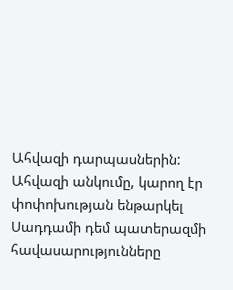Ահվազի դարպասներին: Ահվազի անկումը, կարող էր փոփոխության ենթարկել Սադդամի դեմ պատերազմի հավասարությունները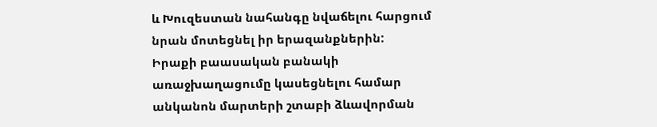և Խուզեստան նահանգը նվաճելու հարցում նրան մոտեցնել իր երազանքներին:
Իրաքի բաասական բանակի առաջխաղացումը կասեցնելու համար անկանոն մարտերի շտաբի ձևավորման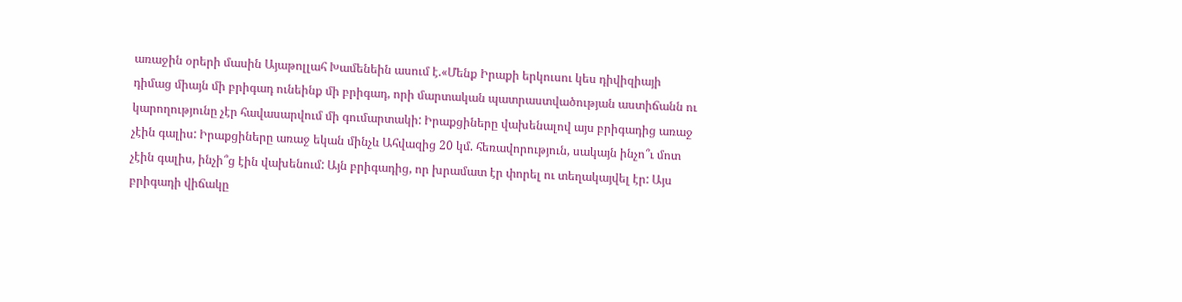առաջին օրերի մասին Այաթոլլահ Խամենեին ասում է.«Մենք Իրաքի երկուսու կես դիվիզիայի դիմաց միայն մի բրիգադ ունեինք մի բրիգադ, որի մարտական պատրաստվածության աստիճանն ու կարողությունը չէր հավասարվում մի գումարտակի: Իրաքցիները վախենալով այս բրիգադից առաջ չէին գալիս: Իրաքցիները առաջ եկան մինչև Ահվազից 20 կմ. հեռավորություն, սակայն ինչո՞ւ մոտ չէին գալիս, ինչի՞ց էին վախենում: Այն բրիգադից, որ խրամատ էր փորել ու տեղակայվել էր: Այս բրիգադի վիճակը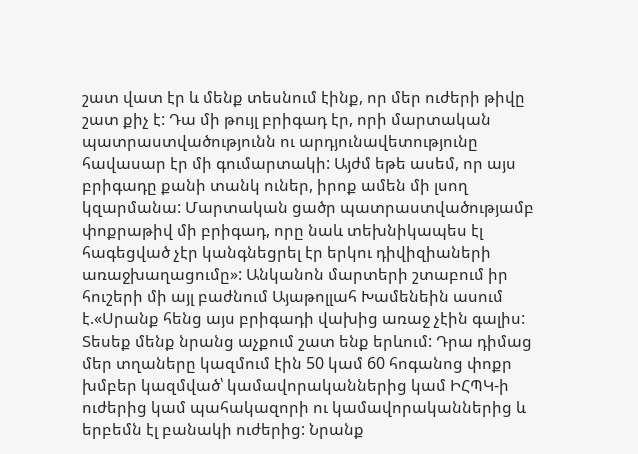շատ վատ էր և մենք տեսնում էինք, որ մեր ուժերի թիվը շատ քիչ է: Դա մի թույլ բրիգադ էր, որի մարտական պատրաստվածությունն ու արդյունավետությունը հավասար էր մի գումարտակի: Այժմ եթե ասեմ, որ այս բրիգադը քանի տանկ ուներ, իրոք ամեն մի լսող կզարմանա: Մարտական ցածր պատրաստվածությամբ փոքրաթիվ մի բրիգադ, որը նաև տեխնիկապես էլ հագեցված չէր կանգնեցրել էր երկու դիվիզիաների առաջխաղացումը»: Անկանոն մարտերի շտաբում իր հուշերի մի այլ բաժնում Այաթոլլահ Խամենեին ասում է.«Սրանք հենց այս բրիգադի վախից առաջ չէին գալիս: Տեսեք մենք նրանց աչքում շատ ենք երևում: Դրա դիմաց մեր տղաները կազմում էին 50 կամ 60 հոգանոց փոքր խմբեր կազմված՝ կամավորականներից կամ ԻՀՊԿ-ի ուժերից կամ պահակազորի ու կամավորականներից և երբեմն էլ բանակի ուժերից: Նրանք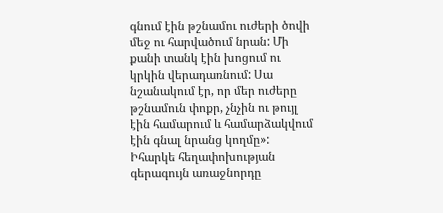գնում էին թշնամու ուժերի ծովի մեջ ու հարվածում նրան: Մի քանի տանկ էին խոցում ու կրկին վերադառնում: Սա նշանակում էր, որ մեր ուժերը թշնամուն փոքր, չնչին ու թույլ էին համարում և համարձակվում էին գնալ նրանց կողմը»: Իհարկե հեղափոխության գերագույն առաջնորդը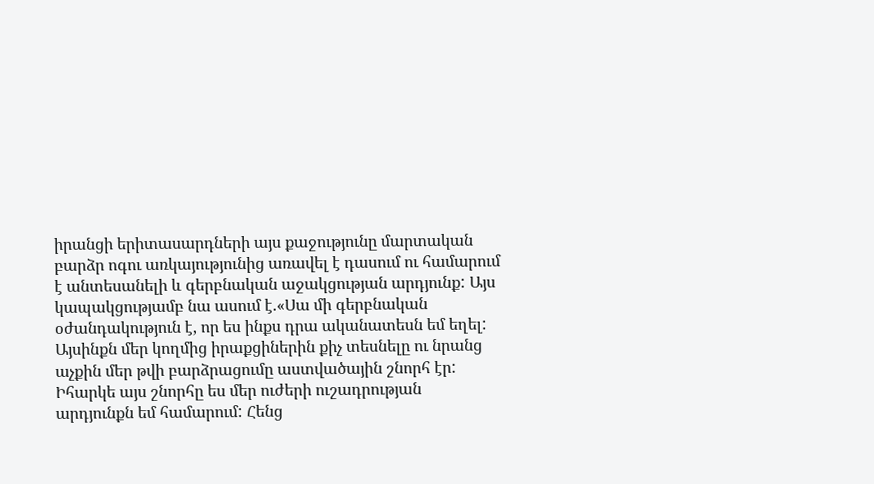իրանցի երիտասարդների այս քաջությունը մարտական բարձր ոգու առկայությունից առավել է դասում ու համարում է անտեսանելի և գերբնական աջակցության արդյունք: Այս կապակցությամբ նա ասում է.«Սա մի գերբնական օժանդակություն է, որ ես ինքս դրա ականատեսն եմ եղել: Այսինքն մեր կողմից իրաքցիներին քիչ տեսնելը ու նրանց աչքին մեր թվի բարձրացումը աստվածային շնորհ էր: Իհարկե այս շնորհը ես մեր ուժերի ուշադրության արդյունքն եմ համարում: Հենց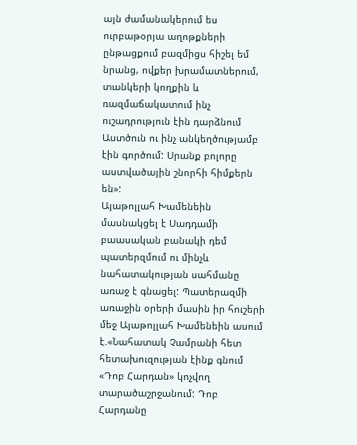այն ժամանակերում ես ուրբաթօրյա աղոթքների ընթացքում բազմիցս հիշել եմ նրանց, ովքեր խրամատներում, տանկերի կողքին և ռազմաճակատում ինչ ուշադրություն էին դարձնում Աստծուն ու ինչ անկեղծությամբ էին գործում: Սրանք բոլորը աստվածային շնորհի հիմքերն են»:
Այաթոլլահ Խամենեին մասնակցել է Սադդամի բաասական բանակի դեմ պատերզմում ու մինչև նահատակության սահմանը առաջ է գնացել: Պատերազմի առաջին օրերի մասին իր հուշերի մեջ Այաթոլլահ Խամենեին ասում է.«Նահատակ Չամրանի հետ հետախուզության էինք գնում «Դոբ Հարդան» կոչվող տարածաշրջանում: Դոբ Հարդանը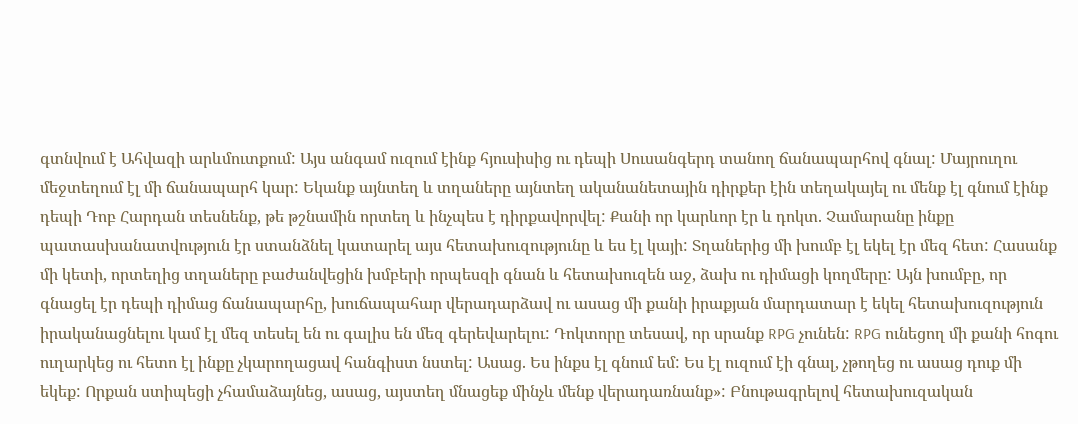գտնվում է Ահվազի արևմուտքում: Այս անգամ ուզում էինք հյուսիսից ու դեպի Սուսանգերդ տանող ճանապարհով գնալ: Մայրուղու մեջտեղում էլ մի ճանապարհ կար: Եկանք այնտեղ և տղաները այնտեղ ականանետային դիրքեր էին տեղակայել ու մենք էլ գնում էինք դեպի Դոբ Հարդան տեսնենք, թե թշնամին որտեղ և ինչպես է դիրքավորվել: Քանի որ կարևոր էր և դոկտ. Չամարանը ինքը պատասխանատվություն էր ստանձնել կատարել այս հետախուզությունը և ես էլ կայի: Տղաներից մի խումբ էլ եկել էր մեզ հետ: Հասանք մի կետի, որտեղից տղաները բաժանվեցին խմբերի որպեսզի գնան և հետախուզեն աջ, ձախ ու դիմացի կողմերը: Այն խումբը, որ գնացել էր դեպի դիմաց ճանապարհը, խուճապահար վերադարձավ ու ասաց մի քանի իրաքյան մարդատար է եկել հետախուզություն իրականացնելու կամ էլ մեզ տեսել են ու գալիս են մեզ գերեվարելու: Դոկտորը տեսավ, որ սրանք RPG չունեն: RPG ունեցող մի քանի հոգու ուղարկեց ու հետո էլ ինքը չկարողացավ հանգիստ նստել: Ասաց. Ես ինքս էլ գնում եմ: Ես էլ ուզում էի գնալ, չթողեց ու ասաց դուք մի եկեք: Որքան ստիպեցի չհամաձայնեց, ասաց, այստեղ մնացեք մինչև մենք վերադառնանք»: Բնութագրելով հետախուզական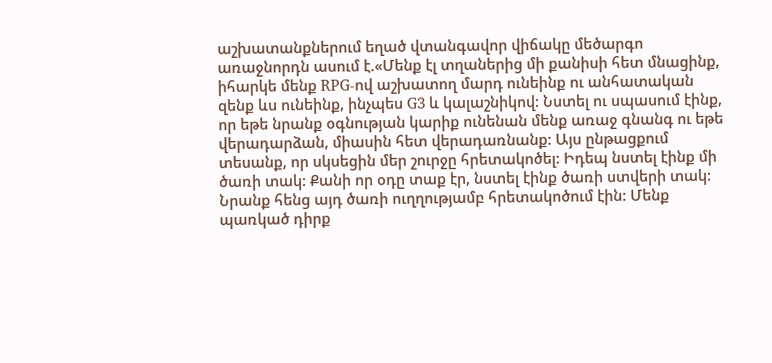աշխատանքներում եղած վտանգավոր վիճակը մեծարգո առաջնորդն ասում է.«Մենք էլ տղաներից մի քանիսի հետ մնացինք, իհարկե մենք RPG-ով աշխատող մարդ ունեինք ու անհատական զենք ևս ունեինք, ինչպես G3 և կալաշնիկով: Նստել ու սպասում էինք, որ եթե նրանք օգնության կարիք ունենան մենք առաջ գնանգ ու եթե վերադարձան, միասին հետ վերադառնանք: Այս ընթացքում տեսանք, որ սկսեցին մեր շուրջը հրետակոծել: Իդեպ նստել էինք մի ծառի տակ: Քանի որ օդը տաք էր, նստել էինք ծառի ստվերի տակ: Նրանք հենց այդ ծառի ուղղությամբ հրետակոծում էին: Մենք պառկած դիրք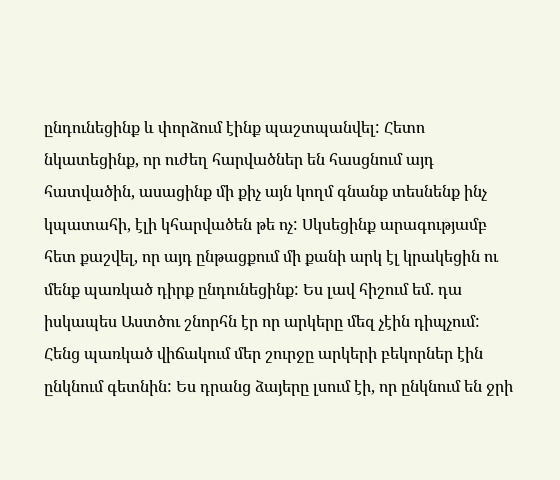ընդունեցինք և փորձում էինք պաշտպանվել: Հետո նկատեցինք, որ ուժեղ հարվածներ են հասցնում այդ հատվածին, ասացինք մի քիչ այն կողմ գնանք տեսնենք ինչ կպատահի, էլի կհարվածեն թե ոչ: Սկսեցինք արագությամբ հետ քաշվել, որ այդ ընթացքում մի քանի արկ էլ կրակեցին ու մենք պառկած դիրք ընդունեցինք: Ես լավ հիշում եմ. դա իսկապես Աստծու շնորհն էր որ արկերը մեզ չէին դիպչում: Հենց պառկած վիճակում մեր շուրջը արկերի բեկորներ էին ընկնում գետնին: Ես դրանց ձայերը լսում էի, որ ընկնում են ջրի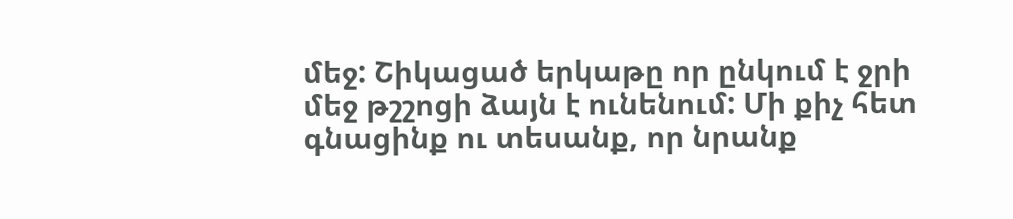մեջ: Շիկացած երկաթը որ ընկում է ջրի մեջ թշշոցի ձայն է ունենում: Մի քիչ հետ գնացինք ու տեսանք, որ նրանք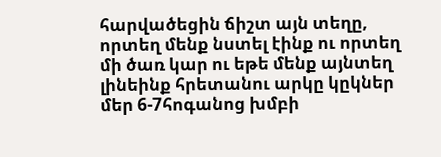հարվածեցին ճիշտ այն տեղը, որտեղ մենք նստել էինք ու որտեղ մի ծառ կար ու եթե մենք այնտեղ լինեինք հրետանու արկը կըկներ մեր 6-7հոգանոց խմբի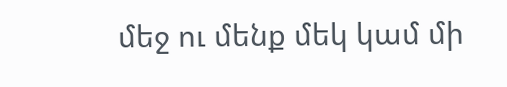մեջ ու մենք մեկ կամ մի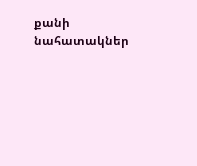քանի նահատակներ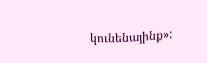կունենայինք»: